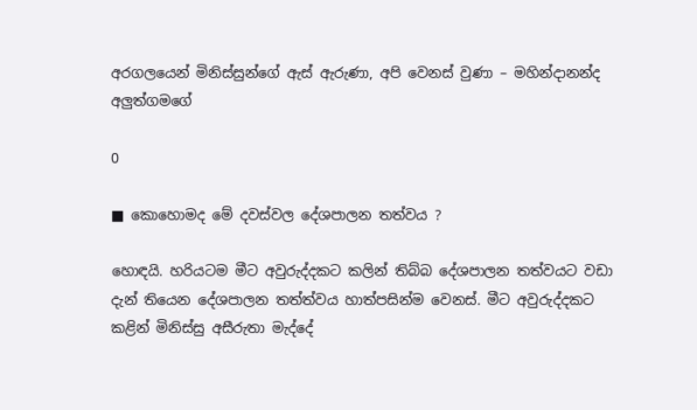අරගලයෙන් මිනිස්සුන්ගේ ඇස් ඇරුණා, අපි වෙනස් වුණා – මහින්දානන්ද අලුත්ගමගේ

0

■ කොහොමද මේ දවස්වල දේශපාලන තත්වය ?

හොඳයි. හරියටම මීට අවුරුද්දකට කලින් තිබ්බ දේශපාලන තත්වයට වඩා දැන් තියෙන දේශපාලන තත්ත්වය හාත්පසින්ම වෙනස්. මීට අවුරුද්දකට කළින් මිනිස්සු අසීරුතා මැද්දේ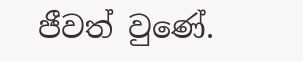ජීවත් වුණේ.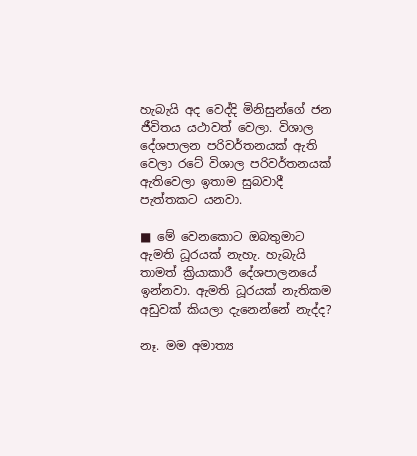හැබැයි අද වෙද්දි මිනිසුන්ගේ ජන ජීවිතය යථාවත් වෙලා. විශාල දේශපාලන පරිවර්තනයක් ඇති වෙලා රටේ විශාල පරිවර්තනයක් ඇතිවෙලා ඉතාම සුබවාදී පැත්තකට යනවා.

■ මේ වෙනකොට ඔබතුමාට ඇමති ධූරයක් නැහැ. හැබැයි තාමත් ක්‍රියාකාරී දේශපාලනයේ ඉන්නවා. ඇමති ධූරයක් නැතිකම අඩුවක් කියලා දැනෙන්නේ නැද්ද?

නෑ. මම අමාත්‍ය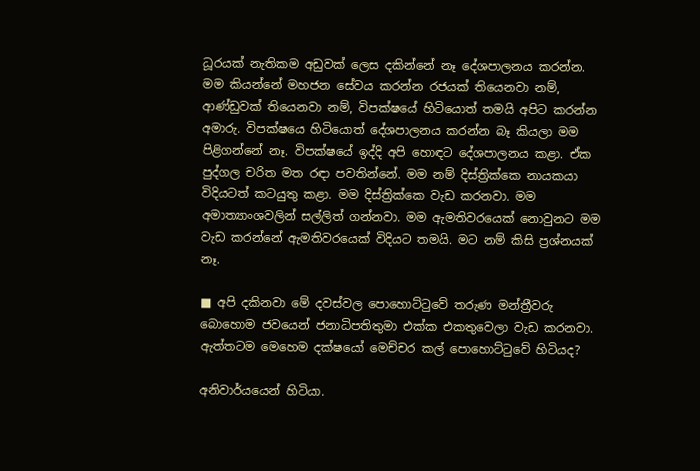ධූරයක් නැතිකම අඩුවක් ලෙස දකින්නේ නෑ දේශපාලනය කරන්න. මම කියන්නේ මහජන සේවය කරන්න රජයක් තියෙනවා නම්, ආණ්ඩුවක් තියෙනවා නම්, විපක්ෂයේ හිටියොත් තමයි අපිට කරන්න අමාරු. විපක්ෂයෙ හිටියොත් දේශපාලනය කරන්න බෑ කියලා මම
පිළිගන්නේ නෑ. විපක්ෂයේ ඉද්දි අපි හොඳට දේශපාලනය කළා. ඒක පුද්ගල චරිත මත රඳා පවතින්නේ. මම නම් දිස්ත්‍රික්කෙ නායකයා විදියටත් කටයුතු කළා. මම දිස්ත්‍රික්කෙ වැඩ කරනවා. මම අමාත්‍යාංශවලින් සල්ලිත් ගන්නවා. මම ඇමතිවරයෙක් නොවුනට මම වැඩ කරන්නේ ඇමතිවරයෙක් විදියට තමයි. මට නම් කිසි ප්‍රශ්නයක් නෑ.

■ අපි දකිනවා මේ දවස්වල පොහොට්ටුවේ තරුණ මන්ත්‍රීවරු බොහොම ජවයෙන් ජනාධිපතිතුමා එක්ක එකතුවෙලා වැඩ කරනවා. ඇත්තටම මෙහෙම දක්ෂයෝ මෙච්චර කල් පොහොට්ටුවේ හිටියද?

අනිවාර්යයෙන් හිටියා.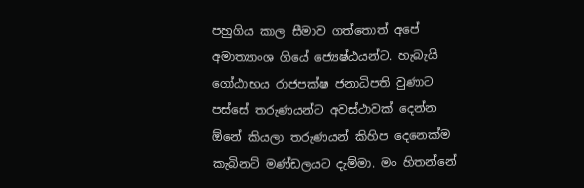පහුගිය කාල සීමාව ගත්තොත් අපේ අමාත්‍යාංශ ගියේ ජ්‍යෙෂ්ඨයන්ට. හැබැයි ගෝඨාභය රාජපක්ෂ ජනාධිපති වුණාට පස්සේ තරුණයන්ට අවස්ථාවක් දෙන්න ඕනේ කියලා තරුණයන් කිහිප දෙනෙක්ම කැබිනට් මණ්ඩලයට දැම්මා. මං හිතන්නේ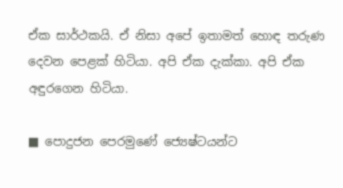ඒක සාර්ථකයි. ඒ නිසා අපේ ඉතාමත් හොඳ තරුණ දෙවන පෙළක් හිටියා. අපි ඒක දැක්කා. අපි ඒක අඳුරගෙන හිටියා.

■ පොදුජන පෙරමුණේ ජ්‍යෙෂ්ටයන්ට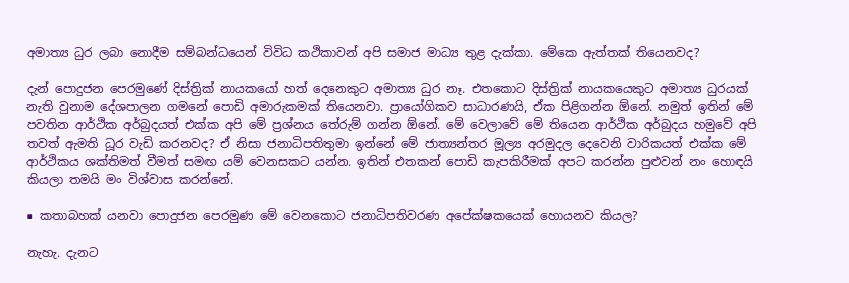අමාත්‍ය ධුර ලබා නොදීම සම්බන්ධයෙන් විවිධ කථිකාවන් අපි සමාජ මාධ්‍ය තුළ දැක්කා. මේකෙ ඇත්තක් තියෙනවද?

දැන් පොදුජන පෙරමුණේ දිස්ත්‍රික් නායකයෝ හත් දෙනෙකුට අමාත්‍ය ධුර නෑ. එතකොට දිස්ත්‍රික් නායකයෙකුට අමාත්‍ය ධුරයක් නැති වුනාම දේශපාලන ගමනේ පොඩි අමාරුකමක් තියෙනවා. ප්‍රායෝගිකව සාධාරණයි, ඒක පිළිගන්න ඕනේ. නමුත් ඉතින් මේ පවතින ආර්ථික අර්බුදයත් එක්ක අපි මේ ප්‍රශ්නය තේරුම් ගන්න ඕනේ. මේ වෙලාවේ මේ තියෙන ආර්ථික අර්බුදය හමුවේ අපි තවත් ඇමති ධූර වැඩි කරනවද? ඒ නිසා ජනාධිපතිතුමා ඉන්නේ මේ ජාත්‍යන්තර මූල්‍ය අරමුදල දෙවෙනි වාරිකයත් එක්ක මේ ආර්ථිකය ශක්තිමත් වීමත් සමඟ යම් වෙනසකට යන්න. ඉතින් එතකන් පොඩි කැපකිරීමක් අපට කරන්න පුළුවන් නං හොඳයි කියලා තමයි මං විශ්වාස කරන්නේ.

■ කතාබහක් යනවා පොදුජන පෙරමුණ මේ වෙනකොට ජනාධිපතිවරණ අපේක්ෂකයෙක් හොයනව කියල?

නැහැ. දැනට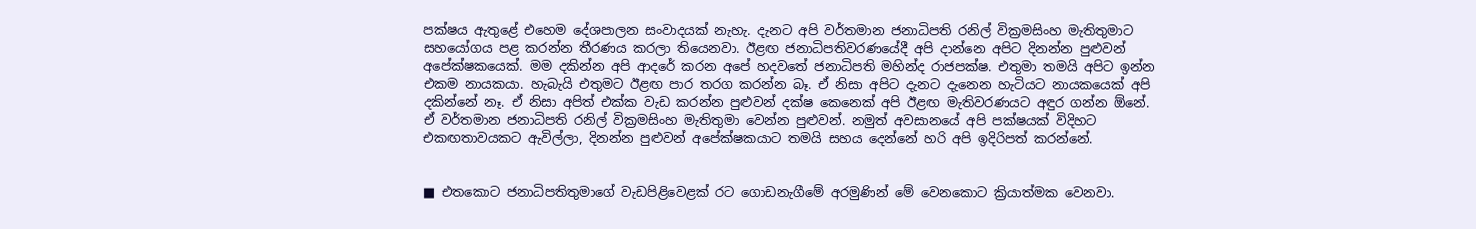පක්ෂය ඇතුළේ එහෙම දේශපාලන සංවාදයක් නැහැ. දැනට අපි වර්තමාන ජනාධිපති රනිල් වික්‍රමසිංහ මැතිතුමාට සහයෝගය පළ කරන්න තීරණය කරලා තියෙනවා. ඊළඟ ජනාධිපතිවරණයේදී අපි දාන්නෙ අපිට දිනන්න පුළුවන් අපේක්ෂකයෙක්. මම දකින්න අපි ආදරේ කරන අපේ හදවතේ ජනාධිපති මහින්ද රාජපක්ෂ. එතුමා තමයි අපිට ඉන්න එකම නායකයා. හැබැයි එතුමට ඊළඟ පාර තරග කරන්න බෑ. ඒ නිසා අපිට දැනට දැනෙන හැටියට නායකයෙක් අපි දකින්නේ නෑ. ඒ නිසා අපිත් එක්ක වැඩ කරන්න පුළුවන් දක්ෂ කෙනෙක් අපි ඊළඟ මැතිවරණයට අඳුර ගන්න ඕනේ. ඒ වර්තමාන ජනාධිපති රනිල් වික්‍රමසිංහ මැතිතුමා වෙන්න පුළුවන්. නමුත් අවසානයේ අපි පක්ෂයක් විදිහට එකඟතාවයකට ඇවිල්ලා, දිනන්න පුළුවන් අපේක්ෂකයාට තමයි සහය දෙන්නේ හරි අපි ඉදිරිපත් කරන්නේ.


■ එතකොට ජනාධිපතිතුමාගේ වැඩපිළිවෙළක් රට ගොඩනැගීමේ අරමුණින් මේ වෙනකොට ක්‍රියාත්මක වෙනවා.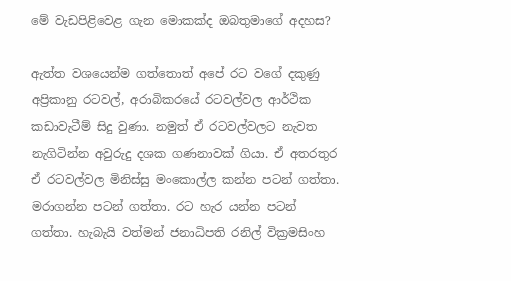මේ වැඩපිළිවෙළ ගැන මොකක්ද ඔබතුමාගේ අදහස?

ඇත්ත වශයෙන්ම ගත්තොත් අපේ රට වගේ දකුණු අප්‍රිකානු රටවල්, අරාබිකරයේ රටවල්වල ආර්ථික කඩාවැටීම් සිදු වුණා. නමුත් ඒ රටවල්වලට නැවත නැගිටින්න අවුරුදු දශක ගණනාවක් ගියා. ඒ අතරතුර ඒ රටවල්වල මිනිස්සු මංකොල්ල කන්න පටන් ගත්තා. මරාගන්න පටන් ගත්තා. රට හැර යන්න පටන් ගත්තා. හැබැයි වත්මන් ජනාධිපති රනිල් වික්‍රමසිංහ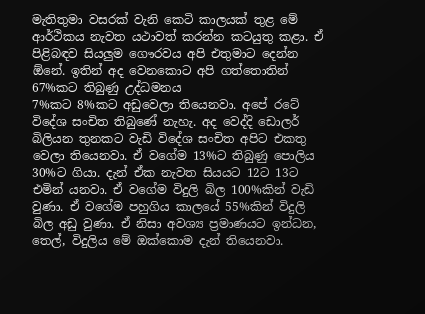මැතිතුමා වසරක් වැනි කෙටි කාලයක් තුළ මේ ආර්ථිකය නැවත යථාවත් කරන්න කටයුතු කළා. ඒ පිළිබඳව සියලු‍ම ගෞරවය අපි එතුමාට දෙන්න ඕනේ. ඉතින් අද වෙනකොට අපි ගත්තොතින් 67%කට තිබුණු උද්ධමනය
7%කට 8%කට අඩුවෙලා තියෙනවා. අපේ රටේ විදේශ සංචිත තිබුණේ නැහැ. අද වෙද්දි ඩොලර් බිලියන තුනකට වැඩි විදේශ සංචිත අපිට එකතු වෙලා තියෙනවා. ඒ වගේම 13%ට තිබුණු පොලිය 30%ට ගියා. දැන් ඒක නැවත සියයට 12ට 13ට එමින් යනවා. ඒ වගේම විදුලි බිල 100%කින් වැඩි වුණා. ඒ වගේම පහුගිය කාලයේ 55%කින් විදුලි බිල අඩු වුණා. ඒ නිසා අවශ්‍ය ප්‍රමාණයට ඉන්ධන, තෙල්, විදුලිය මේ ඔක්කොම දැන් තියෙනවා.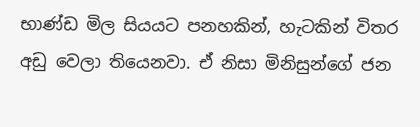භාණ්ඩ මිල සියයට පනහකින්, හැටකින් විතර අඩු වෙලා තියෙනවා. ඒ නිසා මිනිසුන්ගේ ජන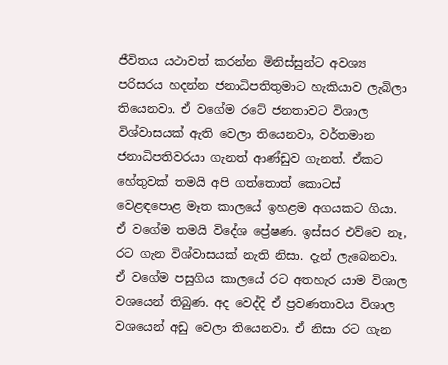ජීවිතය යථාවත් කරන්න මිනිස්සුන්ට අවශ්‍ය පරිසරය හදන්න ජනාධිපතිතුමාට හැකියාව ලැබිලා තියෙනවා. ඒ වගේම රටේ ජනතාවට විශාල විශ්වාසයක් ඇති වෙලා තියෙනවා, වර්තමාන ජනාධිපතිවරයා ගැනත් ආණ්ඩුව ගැනත්. ඒකට හේතුවක් තමයි අපි ගත්තොත් කොටස් වෙළඳපොළ මෑත කාලයේ ඉහළම අගයකට ගියා. ඒ වගේම තමයි විදේශ ප්‍රේෂණ. ඉස්සර එව්වෙ නෑ, රට ගැන විශ්වාසයක් නැති නිසා. දැන් ලැබෙනවා. ඒ වගේම පසුගිය කාලයේ රට අතහැර යාම විශාල වශයෙන් තිබුණ. අද වෙද්දි ඒ ප්‍රවණතාවය විශාල වශයෙන් අඩු වෙලා තියෙනවා. ඒ නිසා රට ගැන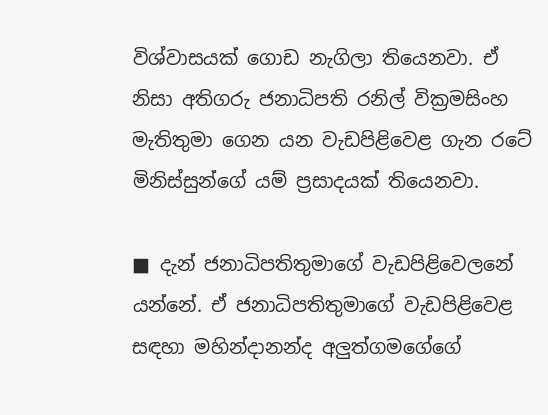විශ්වාසයක් ගොඩ නැගිලා තියෙනවා. ඒ නිසා අතිගරු ජනාධිපති රනිල් වික්‍රමසිංහ මැතිතුමා ගෙන යන වැඩපිළිවෙළ ගැන රටේ මිනිස්සුන්ගේ යම් ප්‍රසාදයක් තියෙනවා.

■ දැන් ජනාධිපතිතුමාගේ වැඩපිළිවෙලනේ යන්නේ. ඒ ජනාධිපතිතුමාගේ වැඩපිළිවෙළ සඳහා මහින්දානන්ද අලු‍ත්ගමගේගේ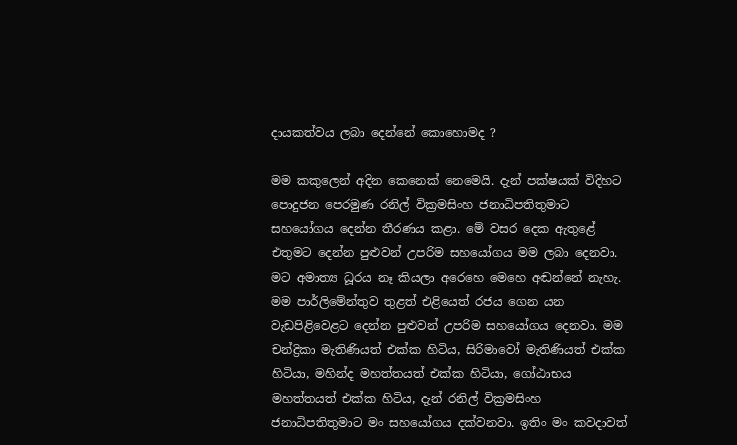දායකත්වය ලබා දෙන්නේ කොහොමද ?

මම කකුලෙන් අදින කෙනෙක් නෙමෙයි. දැන් පක්ෂයක් විදිහට පොදුජන පෙරමුණ රනිල් වික්‍රමසිංහ ජනාධිපතිතුමාට සහයෝගය දෙන්න තීරණය කළා. මේ වසර දෙක ඇතුළේ එතුමට දෙන්න පුළුවන් උපරිම සහයෝගය මම ලබා දෙනවා. මට අමාත්‍ය ධූරය නෑ කියලා අරෙහෙ මෙහෙ අඬන්නේ නැහැ. මම පාර්ලිමේන්තුව තුළත් එළියෙත් රජය ගෙන යන වැඩපිළිවෙළට දෙන්න පුළුවන් උපරිම සහයෝගය දෙනවා. මම චන්ද්‍රිකා මැතිණියත් එක්ක හිටිය, සිරිමාවෝ මැතිණියත් එක්ක හිටියා, මහින්ද මහත්තයත් එක්ක හිටියා, ගෝඨාභය මහත්තයත් එක්ක හිටිය, දැන් රනිල් වික්‍රමසිංහ ජනාධිපතිතුමාට මං සහයෝගය දක්වනවා. ඉතිං මං කවදාවත්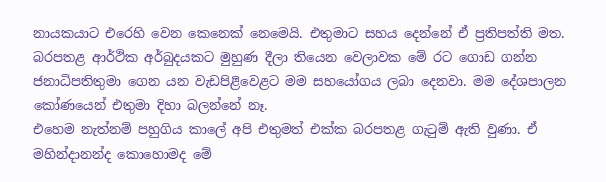නායකයාට එරෙහි වෙන කෙනෙක් නෙමෙයි. එතුමාට සහය දෙන්නේ ඒ ප්‍රතිපත්ති මත. බරපතළ ආර්ථික අර්බුදයකට මුහුණ දීලා තියෙන වෙලාවක මේ රට ගොඩ ගන්න ජනාධිපතිතුමා ගෙන යන වැඩපිළිවෙළට මම සහයෝගය ලබා දෙනවා. මම දේශපාලන කෝණයෙන් එතුමා දිහා බලන්නේ නෑ.
එහෙම නැත්නම් පහුගිය කාලේ අපි එතුමත් එක්ක බරපතළ ගැටුම් ඇති වුණා. ඒ මහින්දානන්ද කොහොමද මේ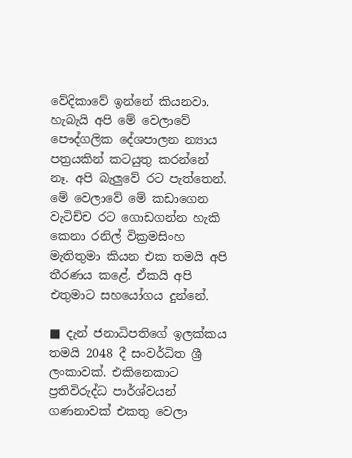වේදිකාවේ ඉන්නේ කියනවා. හැබැයි අපි මේ වෙලාවේ පෞද්ගලික දේශපාලන න්‍යාය පත්‍රයකින් කටයුතු කරන්නේ නෑ. අපි බැලු‍වේ රට පැත්තෙන්. මේ වෙලාවේ මේ කඩාගෙන වැටිච්ච රට ගොඩගන්න හැකි කෙනා රනිල් වික්‍රමසිංහ මැතිතුමා කියන එක තමයි අපි තීරණය කළේ. ඒකයි අපි එතුමාට සහයෝගය දුන්නේ.

■ දැන් ජනාධිපතිගේ ඉලක්කය තමයි 2048 දී සංවර්ධිත ශ්‍රී ලංකාවක්. එකිනෙකාට ප්‍රතිවිරුද්ධ පාර්ශ්වයන් ගණනාවක් එකතු වෙලා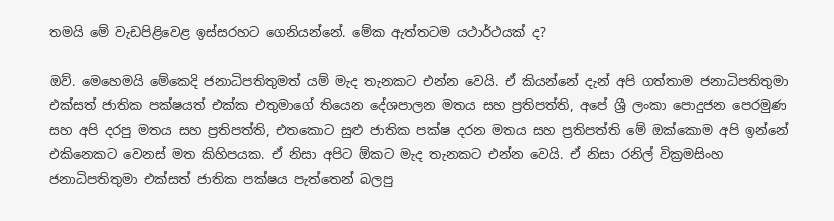තමයි මේ වැඩපිළිවෙළ ඉස්සරහට ගෙනියන්නේ. මේක ඇත්තටම යථාර්ථයක් ද?

ඔව්. මෙහෙමයි මේකෙදි ජනාධිපතිතුමත් යම් මැද තැනකට එන්න වෙයි. ඒ කියන්නේ දැන් අපි ගත්තාම ජනාධිපතිතුමා එක්සත් ජාතික පක්ෂයත් එක්ක එතුමාගේ තියෙන දේශපාලන මතය සහ ප්‍රතිපත්ති, අපේ ශ්‍රී ලංකා පොදුජන පෙරමුණ සහ අපි දරපු මතය සහ ප්‍රතිපත්ති, එතකොට සුළු ජාතික පක්ෂ දරන මතය සහ ප්‍රතිපත්ති මේ ඔක්කොම අපි ඉන්නේ එකිනෙකට වෙනස් මත කිහිපයක. ඒ නිසා අපිට ඕකට මැද තැනකට එන්න වෙයි. ඒ නිසා රනිල් වික්‍රමසිංහ ජනාධිපතිතුමා එක්සත් ජාතික පක්ෂය පැත්තෙන් බලපු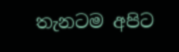තැනටම අපිට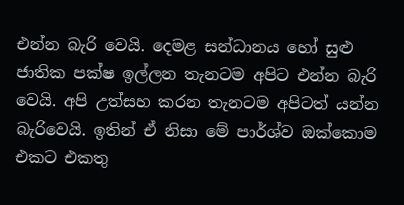එන්න බැරි වෙයි. දෙමළ සන්ධානය හෝ සුළු ජාතික පක්ෂ ඉල්ලන තැනටම අපිට එන්න බැරි වෙයි. අපි උත්සහ කරන තැනටම අපිටත් යන්න බැරිවෙයි. ඉතින් ඒ නිසා මේ පාර්ශ්ව ඔක්කොම එකට එකතු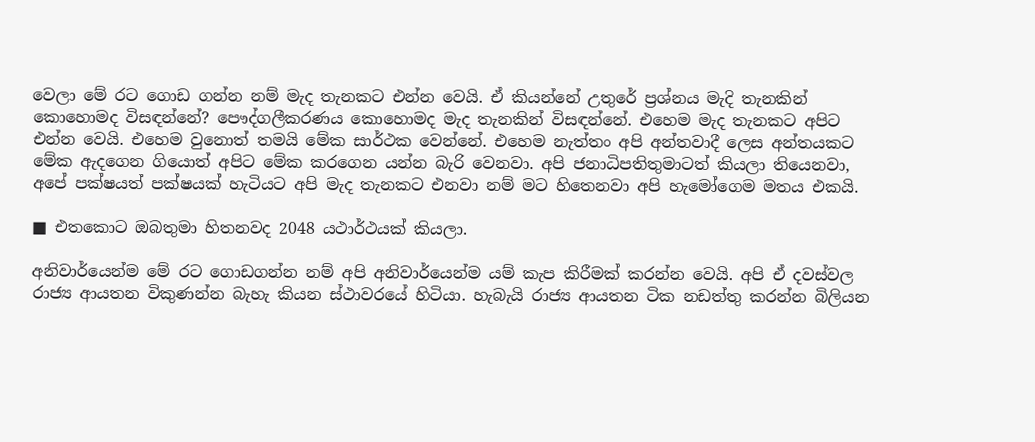වෙලා මේ රට ගොඩ ගන්න නම් මැද තැනකට එන්න වෙයි. ඒ කියන්නේ උතුරේ ප්‍රශ්නය මැදි තැනකින් කොහොමද විසඳන්නේ? පෞද්ගලීකරණය කොහොමද මැද තැනකින් විසඳන්නේ. එහෙම මැද තැනකට අපිට එන්න වෙයි. එහෙම වුනොත් තමයි මේක සාර්ථක වෙන්නේ. එහෙම නැත්තං අපි අන්තවාදී ලෙස අන්තයකට මේක ඇදගෙන ගියොත් අපිට මේක කරගෙන යන්න බැරි වෙනවා. අපි ජනාධිපතිතුමාටත් කියලා තියෙනවා, අපේ පක්ෂයත් පක්ෂයක් හැටියට අපි මැද තැනකට එනවා නම් මට හිතෙනවා අපි හැමෝගෙම මතය එකයි.

■ එතකොට ඔබතුමා හිතනවද 2048 යථාර්ථයක් කියලා.

අනිවාර්යෙන්ම මේ රට ගොඩගන්න නම් අපි අනිවාර්යෙන්ම යම් කැප කිරීමක් කරන්න වෙයි. අපි ඒ දවස්වල රාජ්‍ය ආයතන විකුණන්න බැහැ කියන ස්ථාවරයේ හිටියා. හැබැයි රාජ්‍ය ආයතන ටික නඩත්තු කරන්න බිලියන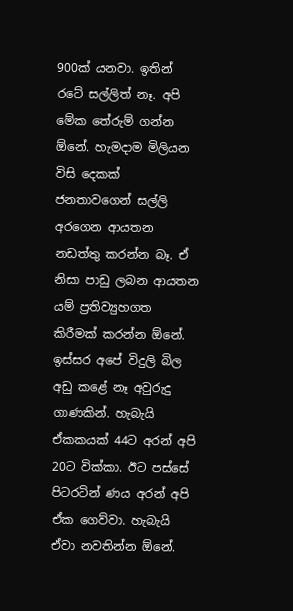900ක් යනවා. ඉතින් රටේ සල්ලිත් නෑ. අපි මේක තේරුම් ගන්න ඕනේ. හැමදාම මිලියන විසි දෙකක් ජනතාවගෙන් සල්ලි අරගෙන ආයතන නඩත්තු කරන්න බෑ. ඒ නිසා පාඩු ලබන ආයතන යම් ප්‍රතිව්‍යුහගත කිරීමක් කරන්න ඕනේ. ඉස්සර අපේ විදුලි බිල අඩු කළේ නෑ අවුරුදු ගාණකින්. හැබැයි ඒකකයක් 44ට අරන් අපි 20ට වික්කා. ඊට පස්සේ පිටරටින් ණය අරන් අපි ඒක ගෙව්වා. හැබැයි ඒවා නවතින්න ඕනේ.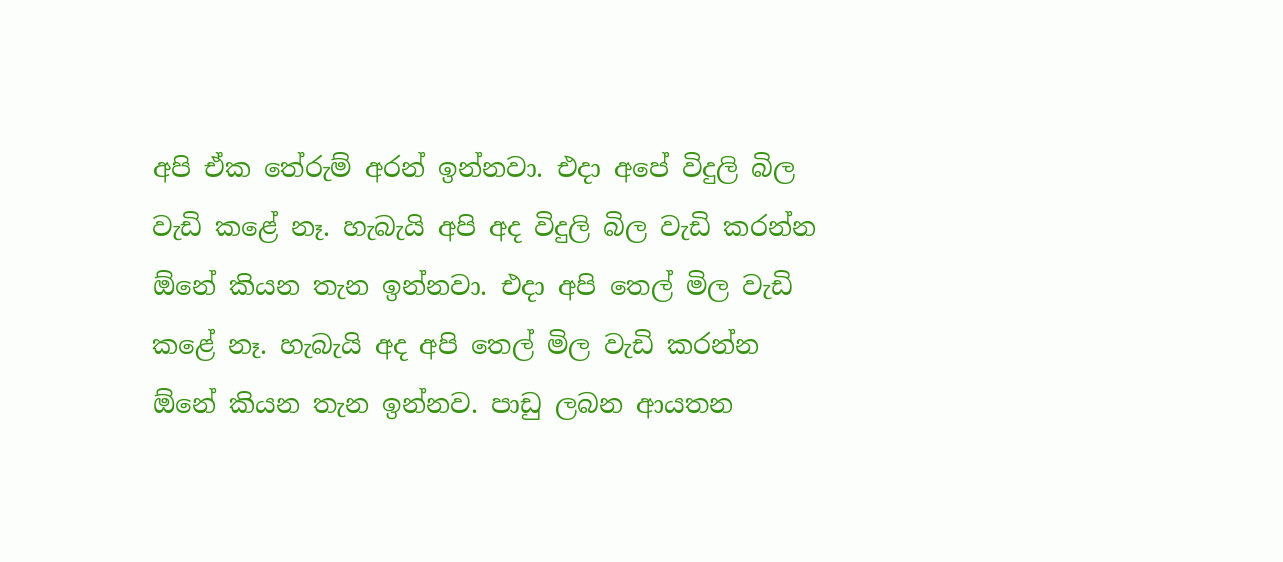අපි ඒක තේරුම් අරන් ඉන්නවා. එදා අපේ විදුලි බිල වැඩි කළේ නෑ. හැබැයි අපි අද විදුලි බිල වැඩි කරන්න ඕනේ කියන තැන ඉන්නවා. එදා අපි තෙල් මිල වැඩි කළේ නෑ. හැබැයි අද අපි තෙල් මිල වැඩි කරන්න ඕනේ කියන තැන ඉන්නව. පාඩු ලබන ආයතන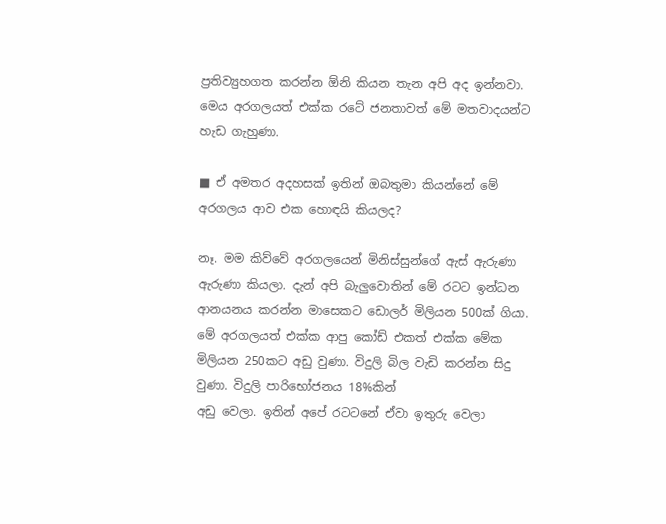ප්‍රතිව්‍යුහගත කරන්න ඕනි කියන තැන අපි අද ඉන්නවා. මෙය අරගලයත් එක්ක රටේ ජනතාවත් මේ මතවාදයන්ට හැඩ ගැහුණා.

■ ඒ අමතර අදහසක් ඉතින් ඔබතුමා කියන්නේ මේ අරගලය ආව එක හොඳයි කියලද?

නෑ. මම කිව්වේ අරගලයෙන් මිනිස්සුන්ගේ ඇස් ඇරුණා ඇරුණා කියලා. දැන් අපි බැලු‍වොතින් මේ රටට ඉන්ධන ආනයනය කරන්න මාසෙකට ඩොලර් මිලියන 500ක් ගියා. මේ අරගලයත් එක්ක ආපු කෝඩ් එකත් එක්ක මේක මිලියන 250කට අඩු වුණා. විදුලි බිල වැඩි කරන්න සිදු වුණා. විදුලි පාරිභෝජනය 18%කින්
අඩු වෙලා. ඉතින් අපේ රටටනේ ඒවා ඉතුරු වෙලා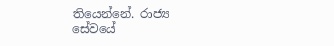තියෙන්නේ. රාජ්‍ය සේවයේ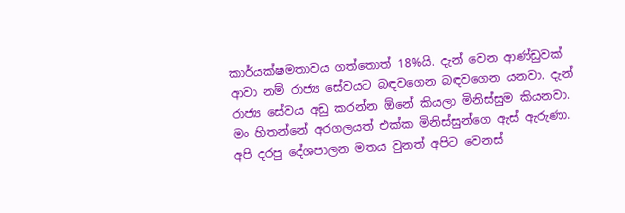කාර්යක්ෂමතාවය ගත්තොත් 18%යි. දැන් වෙන ආණ්ඩුවක් ආවා නම් රාජ්‍ය සේවයට බඳවගෙන බඳවගෙන යනවා. දැන් රාජ්‍ය සේවය අඩු කරන්න ඕනේ කියලා මිනිස්සුම කියනවා. මං හිතන්නේ අරගලයත් එක්ක මිනිස්සුන්ගෙ ඇස් ඇරුණා. අපි දරපු දේශපාලන මතය වුනත් අපිට වෙනස්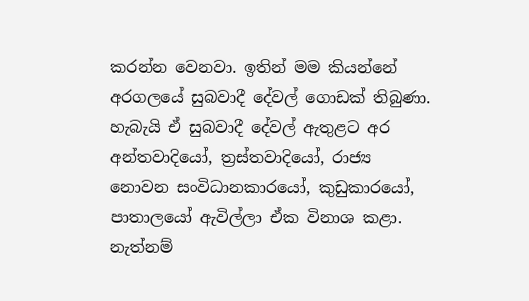කරන්න වෙනවා. ඉතින් මම කියන්නේ අරගලයේ සුබවාදී දේවල් ගොඩක් තිබුණා. හැබැයි ඒ සුබවාදී දේවල් ඇතුළට අර අන්තවාදියෝ, ත්‍රස්තවාදියෝ, රාජ්‍ය නොවන සංවිධානකාරයෝ, කුඩුකාරයෝ, පාතාලයෝ ඇවිල්ලා ඒක විනාශ කළා. නැත්නම්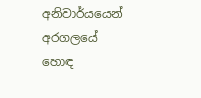අනිවාර්යයෙන් අරගලයේ හොඳ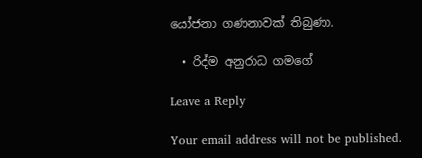යෝජනා ගණනාවක් තිබුණා.

  • රිද්ම අනුරාධ ගමගේ

Leave a Reply

Your email address will not be published.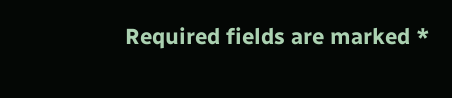Required fields are marked *